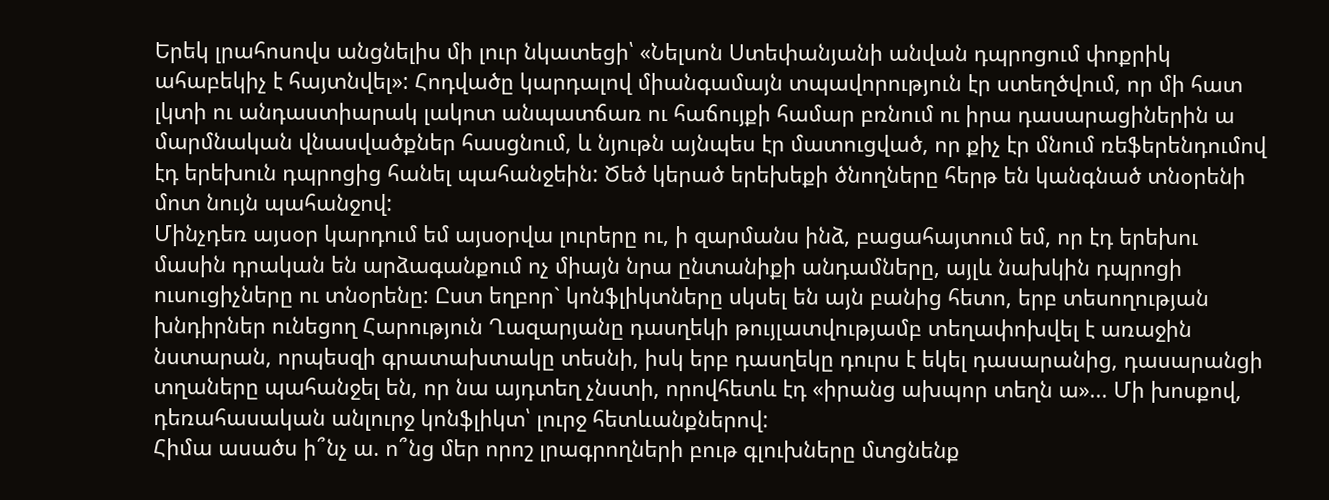Երեկ լրահոսովս անցնելիս մի լուր նկատեցի՝ «Նելսոն Ստեփանյանի անվան դպրոցում փոքրիկ ահաբեկիչ է հայտնվել»: Հոդվածը կարդալով միանգամայն տպավորություն էր ստեղծվում, որ մի հատ լկտի ու անդաստիարակ լակոտ անպատճառ ու հաճույքի համար բռնում ու իրա դասարացիներին ա մարմնական վնասվածքներ հասցնում, և նյութն այնպես էր մատուցված, որ քիչ էր մնում ռեֆերենդումով էդ երեխուն դպրոցից հանել պահանջեին: Ծեծ կերած երեխեքի ծնողները հերթ են կանգնած տնօրենի մոտ նույն պահանջով:
Մինչդեռ այսօր կարդում եմ այսօրվա լուրերը ու, ի զարմանս ինձ, բացահայտում եմ, որ էդ երեխու մասին դրական են արձագանքում ոչ միայն նրա ընտանիքի անդամները, այլև նախկին դպրոցի ուսուցիչները ու տնօրենը: Ըստ եղբոր` կոնֆլիկտները սկսել են այն բանից հետո, երբ տեսողության խնդիրներ ունեցող Հարություն Ղազարյանը դասղեկի թույլատվությամբ տեղափոխվել է առաջին նստարան, որպեսզի գրատախտակը տեսնի, իսկ երբ դասղեկը դուրս է եկել դասարանից, դասարանցի տղաները պահանջել են, որ նա այդտեղ չնստի, որովհետև էդ «իրանց ախպոր տեղն ա»... Մի խոսքով, դեռահասական անլուրջ կոնֆլիկտ՝ լուրջ հետևանքներով:
Հիմա ասածս ի՞նչ ա. ո՞նց մեր որոշ լրագրողների բութ գլուխները մտցնենք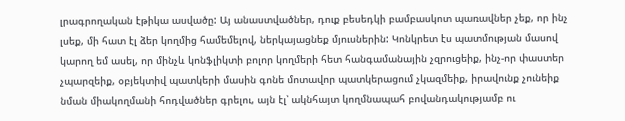լրագրողական էթիկա ասվածը: Այ անաստվածներ, դուք բեսեդկի բամբասկոտ պառավներ չեք, որ ինչ լսեք, մի հատ էլ ձեր կողմից համեմելով, ներկայացնեք մյուսներին: Կոնկրետ էս պատմության մասով կարող եմ ասել, որ մինչև կոնֆլիկտի բոլոր կողմերի հետ հանգամանային չզրուցեիք, ինչ-որ փաստեր չպարզեիք, օբյեկտիվ պատկերի մասին գոնե մոտավոր պատկերացում չկազմեիք, իրավունք չունեիք նման միակողմանի հոդվածներ գրելու, այն էլ՝ ակնհայտ կողմնապահ բովանդակությամբ ու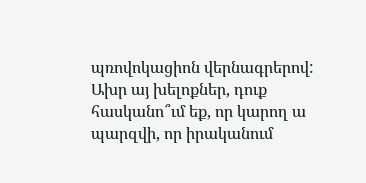պռովոկացիոն վերնագրերով:
Ախր այ խելոքներ, դուք հասկանո՞ւմ եք, որ կարող ա պարզվի, որ իրականում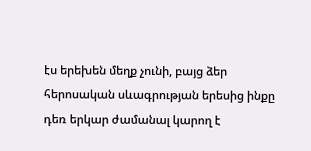էս երեխեն մեղք չունի, բայց ձեր հերոսական սևագրության երեսից ինքը դեռ երկար ժամանալ կարող է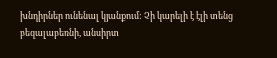խնդիրներ ունենալ կյանքում: Չի կարելի է էլի տենց բեզալաբեռնի, անսիրտ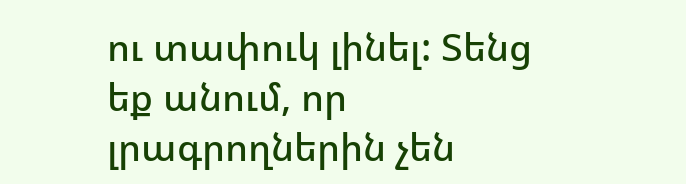ու տափուկ լինել: Տենց եք անում, որ լրագրողներին չեն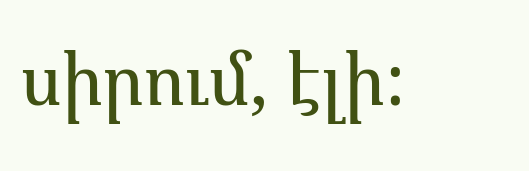սիրում, էլի: